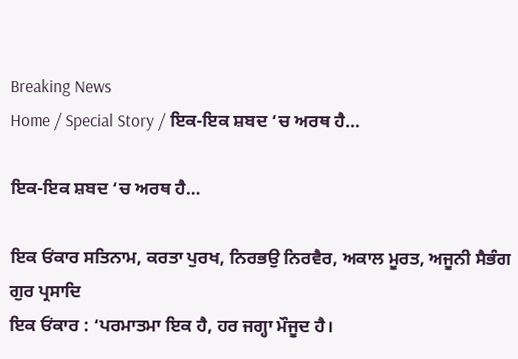Breaking News
Home / Special Story / ਇਕ-ਇਕ ਸ਼ਬਦ ‘ਚ ਅਰਥ ਹੈ…

ਇਕ-ਇਕ ਸ਼ਬਦ ‘ਚ ਅਰਥ ਹੈ…

ਇਕ ਓਂਕਾਰ ਸਤਿਨਾਮ, ਕਰਤਾ ਪੁਰਖ, ਨਿਰਭਉ ਨਿਰਵੈਰ, ਅਕਾਲ ਮੂਰਤ, ਅਜੂਨੀ ਸੈਭੰਗ ਗੁਰ ਪ੍ਰਸਾਦਿ
ਇਕ ਓਂਕਾਰ : ‘ਪਰਮਾਤਮਾ ਇਕ ਹੈ, ਹਰ ਜਗ੍ਹਾ ਮੌਜੂਦ ਹੈ।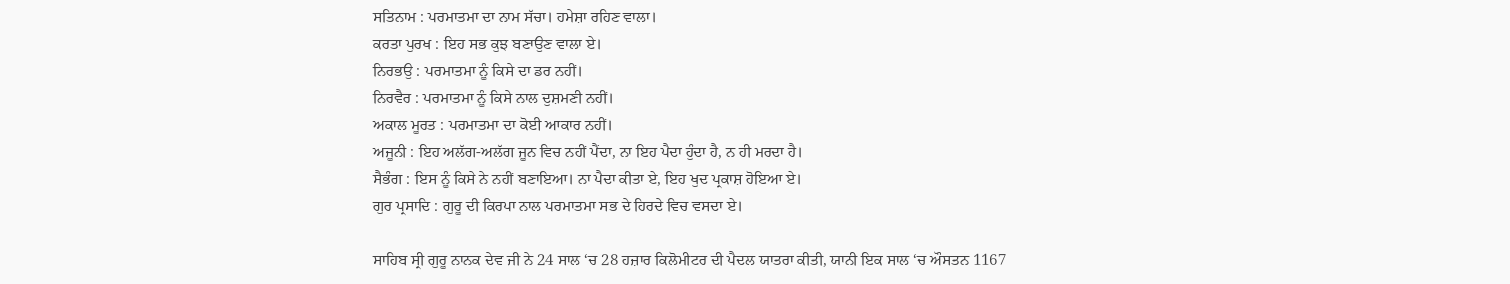ਸਤਿਨਾਮ : ਪਰਮਾਤਮਾ ਦਾ ਨਾਮ ਸੱਚਾ। ਹਮੇਸ਼ਾ ਰਹਿਣ ਵਾਲਾ।
ਕਰਤਾ ਪੁਰਖ : ਇਹ ਸਭ ਕੁਝ ਬਣਾਉਣ ਵਾਲਾ ਏ।
ਨਿਰਭਉ : ਪਰਮਾਤਮਾ ਨੂੰ ਕਿਸੇ ਦਾ ਡਰ ਨਹੀਂ।
ਨਿਰਵੈਰ : ਪਰਮਾਤਮਾ ਨੂੰ ਕਿਸੇ ਨਾਲ ਦੁਸ਼ਮਣੀ ਨਹੀਂ।
ਅਕਾਲ ਮੂਰਤ : ਪਰਮਾਤਮਾ ਦਾ ਕੋਈ ਆਕਾਰ ਨਹੀਂ।
ਅਜੂਨੀ : ਇਹ ਅਲੱਗ-ਅਲੱਗ ਜੂਨ ਵਿਚ ਨਹੀਂ ਪੈਂਦਾ, ਨਾ ਇਹ ਪੈਦਾ ਹੁੰਦਾ ਹੈ, ਨ ਹੀ ਮਰਦਾ ਹੈ।
ਸੈਭੰਗ : ਇਸ ਨੂੰ ਕਿਸੇ ਨੇ ਨਹੀਂ ਬਣਾਇਆ। ਨਾ ਪੈਦਾ ਕੀਤਾ ਏ, ਇਹ ਖੁਦ ਪ੍ਰਕਾਸ਼ ਹੋਇਆ ਏ।
ਗੁਰ ਪ੍ਰਸਾਦਿ : ਗੁਰੂ ਦੀ ਕਿਰਪਾ ਨਾਲ ਪਰਮਾਤਮਾ ਸਭ ਦੇ ਹਿਰਦੇ ਵਿਚ ਵਸਦਾ ਏ।

ਸਾਹਿਬ ਸ੍ਰੀ ਗੁਰੂ ਨਾਨਕ ਦੇਵ ਜੀ ਨੇ 24 ਸਾਲ ‘ਚ 28 ਹਜ਼ਾਰ ਕਿਲੋਮੀਟਰ ਦੀ ਪੈਦਲ ਯਾਤਰਾ ਕੀਤੀ, ਯਾਨੀ ਇਕ ਸਾਲ ‘ਚ ਔਸਤਨ 1167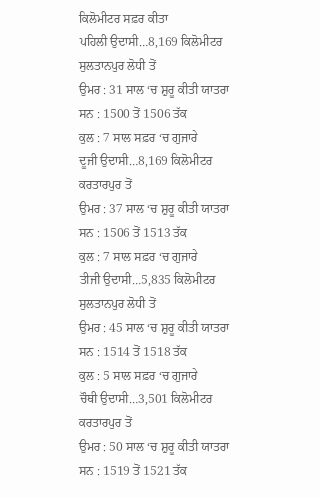ਕਿਲੋਮੀਟਰ ਸਫ਼ਰ ਕੀਤਾ
ਪਹਿਲੀ ਉਦਾਸੀ…8,169 ਕਿਲੋਮੀਟਰ
ਸੁਲਤਾਨਪੁਰ ਲੋਧੀ ਤੋਂ
ਉਮਰ : 31 ਸਾਲ ‘ਚ ਸ਼ੁਰੂ ਕੀਤੀ ਯਾਤਰਾ
ਸਨ : 1500 ਤੋਂ 1506 ਤੱਕ
ਕੁਲ : 7 ਸਾਲ ਸਫ਼ਰ ‘ਚ ਗੁਜਾਰੇ
ਦੂਜੀ ਉਦਾਸੀ…8,169 ਕਿਲੋਮੀਟਰ
ਕਰਤਾਰਪੁਰ ਤੋਂ
ਉਮਰ : 37 ਸਾਲ ‘ਚ ਸ਼ੁਰੂ ਕੀਤੀ ਯਾਤਰਾ
ਸਨ : 1506 ਤੋਂ 1513 ਤੱਕ
ਕੁਲ : 7 ਸਾਲ ਸਫ਼ਰ ‘ਚ ਗੁਜਾਰੇ
ਤੀਜੀ ਉਦਾਸੀ…5,835 ਕਿਲੋਮੀਟਰ
ਸੁਲਤਾਨਪੁਰ ਲੋਧੀ ਤੋਂ
ਉਮਰ : 45 ਸਾਲ ‘ਚ ਸ਼ੁਰੂ ਕੀਤੀ ਯਾਤਰਾ
ਸਨ : 1514 ਤੋਂ 1518 ਤੱਕ
ਕੁਲ : 5 ਸਾਲ ਸਫ਼ਰ ‘ਚ ਗੁਜਾਰੇ
ਚੌਥੀ ਉਦਾਸੀ…3,501 ਕਿਲੋਮੀਟਰ
ਕਰਤਾਰਪੁਰ ਤੋਂ
ਉਮਰ : 50 ਸਾਲ ‘ਚ ਸ਼ੁਰੂ ਕੀਤੀ ਯਾਤਰਾ
ਸਨ : 1519 ਤੋਂ 1521 ਤੱਕ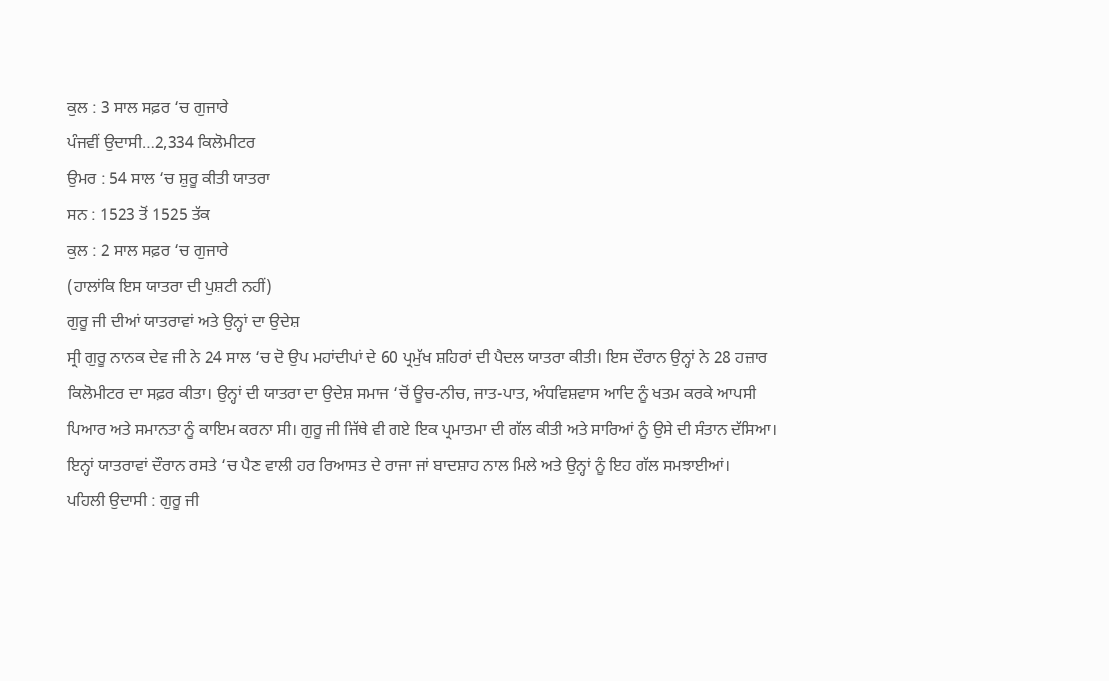ਕੁਲ : 3 ਸਾਲ ਸਫ਼ਰ ‘ਚ ਗੁਜਾਰੇ
ਪੰਜਵੀਂ ਉਦਾਸੀ…2,334 ਕਿਲੋਮੀਟਰ
ਉਮਰ : 54 ਸਾਲ ‘ਚ ਸ਼ੁਰੂ ਕੀਤੀ ਯਾਤਰਾ
ਸਨ : 1523 ਤੋਂ 1525 ਤੱਕ
ਕੁਲ : 2 ਸਾਲ ਸਫ਼ਰ ‘ਚ ਗੁਜਾਰੇ
(ਹਾਲਾਂਕਿ ਇਸ ਯਾਤਰਾ ਦੀ ਪੁਸ਼ਟੀ ਨਹੀਂ)
ਗੁਰੂ ਜੀ ਦੀਆਂ ਯਾਤਰਾਵਾਂ ਅਤੇ ਉਨ੍ਹਾਂ ਦਾ ਉਦੇਸ਼
ਸ੍ਰੀ ਗੁਰੂ ਨਾਨਕ ਦੇਵ ਜੀ ਨੇ 24 ਸਾਲ ‘ਚ ਦੋ ਉਪ ਮਹਾਂਦੀਪਾਂ ਦੇ 60 ਪ੍ਰਮੁੱਖ ਸ਼ਹਿਰਾਂ ਦੀ ਪੈਦਲ ਯਾਤਰਾ ਕੀਤੀ। ਇਸ ਦੌਰਾਨ ਉਨ੍ਹਾਂ ਨੇ 28 ਹਜ਼ਾਰ ਕਿਲੋਮੀਟਰ ਦਾ ਸਫ਼ਰ ਕੀਤਾ। ਉਨ੍ਹਾਂ ਦੀ ਯਾਤਰਾ ਦਾ ਉਦੇਸ਼ ਸਮਾਜ ‘ਚੋਂ ਊਚ-ਨੀਚ, ਜਾਤ-ਪਾਤ, ਅੰਧਵਿਸ਼ਵਾਸ ਆਦਿ ਨੂੰ ਖਤਮ ਕਰਕੇ ਆਪਸੀ ਪਿਆਰ ਅਤੇ ਸਮਾਨਤਾ ਨੂੰ ਕਾਇਮ ਕਰਨਾ ਸੀ। ਗੁਰੂ ਜੀ ਜਿੱਥੇ ਵੀ ਗਏ ਇਕ ਪ੍ਰਮਾਤਮਾ ਦੀ ਗੱਲ ਕੀਤੀ ਅਤੇ ਸਾਰਿਆਂ ਨੂੰ ਉਸੇ ਦੀ ਸੰਤਾਨ ਦੱਸਿਆ। ਇਨ੍ਹਾਂ ਯਾਤਰਾਵਾਂ ਦੌਰਾਨ ਰਸਤੇ ‘ਚ ਪੈਣ ਵਾਲੀ ਹਰ ਰਿਆਸਤ ਦੇ ਰਾਜਾ ਜਾਂ ਬਾਦਸ਼ਾਹ ਨਾਲ ਮਿਲੇ ਅਤੇ ਉਨ੍ਹਾਂ ਨੂੰ ਇਹ ਗੱਲ ਸਮਝਾਈਆਂ।
ਪਹਿਲੀ ਉਦਾਸੀ : ਗੁਰੂ ਜੀ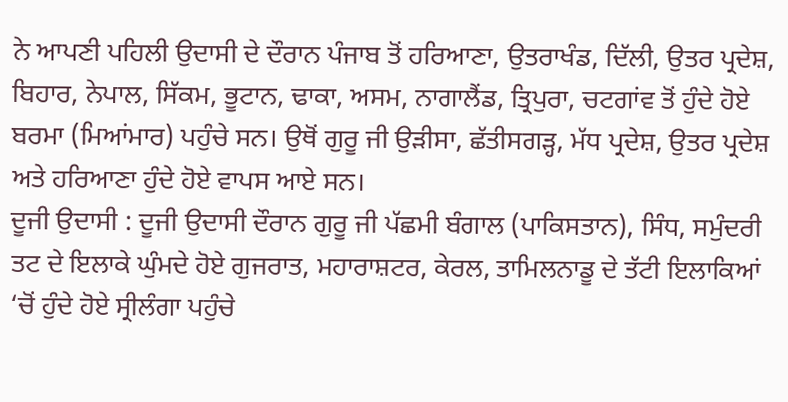ਨੇ ਆਪਣੀ ਪਹਿਲੀ ਉਦਾਸੀ ਦੇ ਦੌਰਾਨ ਪੰਜਾਬ ਤੋਂ ਹਰਿਆਣਾ, ਉਤਰਾਖੰਡ, ਦਿੱਲੀ, ਉਤਰ ਪ੍ਰਦੇਸ਼, ਬਿਹਾਰ, ਨੇਪਾਲ, ਸਿੱਕਮ, ਭੂਟਾਨ, ਢਾਕਾ, ਅਸਮ, ਨਾਗਾਲੈਂਡ, ਤ੍ਰਿਪੁਰਾ, ਚਟਗਾਂਵ ਤੋਂ ਹੁੰਦੇ ਹੋਏ ਬਰਮਾ (ਮਿਆਂਮਾਰ) ਪਹੁੰਚੇ ਸਨ। ਉਥੋਂ ਗੁਰੂ ਜੀ ਉੜੀਸਾ, ਛੱਤੀਸਗੜ੍ਹ, ਮੱਧ ਪ੍ਰਦੇਸ਼, ਉਤਰ ਪ੍ਰਦੇਸ਼ ਅਤੇ ਹਰਿਆਣਾ ਹੁੰਦੇ ਹੋਏ ਵਾਪਸ ਆਏ ਸਨ।
ਦੂਜੀ ਉਦਾਸੀ : ਦੂਜੀ ਉਦਾਸੀ ਦੌਰਾਨ ਗੁਰੂ ਜੀ ਪੱਛਮੀ ਬੰਗਾਲ (ਪਾਕਿਸਤਾਨ), ਸਿੰਧ, ਸਮੁੰਦਰੀ ਤਟ ਦੇ ਇਲਾਕੇ ਘੁੰਮਦੇ ਹੋਏ ਗੁਜਰਾਤ, ਮਹਾਰਾਸ਼ਟਰ, ਕੇਰਲ, ਤਾਮਿਲਨਾਡੂ ਦੇ ਤੱਟੀ ਇਲਾਕਿਆਂ ‘ਚੋਂ ਹੁੰਦੇ ਹੋਏ ਸ੍ਰੀਲੰਗਾ ਪਹੁੰਚੇ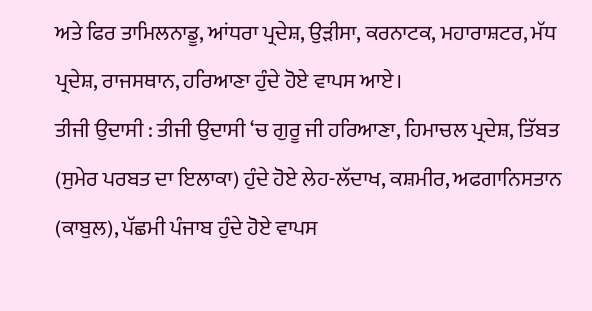ਅਤੇ ਫਿਰ ਤਾਮਿਲਨਾਡੂ, ਆਂਧਰਾ ਪ੍ਰਦੇਸ਼, ਉੜੀਸਾ, ਕਰਨਾਟਕ, ਮਹਾਰਾਸ਼ਟਰ, ਮੱਧ ਪ੍ਰਦੇਸ਼, ਰਾਜਸਥਾਨ, ਹਰਿਆਣਾ ਹੁੰਦੇ ਹੋਏ ਵਾਪਸ ਆਏ।
ਤੀਜੀ ਉਦਾਸੀ : ਤੀਜੀ ਉਦਾਸੀ ‘ਚ ਗੁਰੂ ਜੀ ਹਰਿਆਣਾ, ਹਿਮਾਚਲ ਪ੍ਰਦੇਸ਼, ਤਿੱਬਤ (ਸੁਮੇਰ ਪਰਬਤ ਦਾ ਇਲਾਕਾ) ਹੁੰਦੇ ਹੋਏ ਲੇਹ-ਲੱਦਾਖ, ਕਸ਼ਮੀਰ, ਅਫਗਾਨਿਸਤਾਨ (ਕਾਬੁਲ), ਪੱਛਮੀ ਪੰਜਾਬ ਹੁੰਦੇ ਹੋਏ ਵਾਪਸ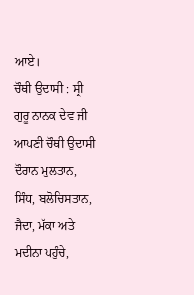ਆਏ।
ਚੌਥੀ ਉਦਾਸੀ : ਸ੍ਰੀ ਗੁਰੂ ਨਾਨਕ ਦੇਵ ਜੀ ਆਪਣੀ ਚੌਥੀ ਉਦਾਸੀ ਦੌਰਾਨ ਮੁਲਤਾਨ, ਸਿੰਧ, ਬਲੋਚਿਸਤਾਨ, ਜੈਦਾ, ਮੱਕਾ ਅਤੇ ਮਦੀਨਾ ਪਹੁੰਚੇ,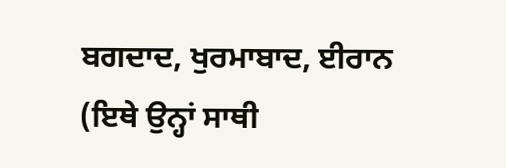ਬਗਦਾਦ, ਖੁਰਮਾਬਾਦ, ਈਰਾਨ (ਇਥੇ ਉਨ੍ਹਾਂ ਸਾਥੀ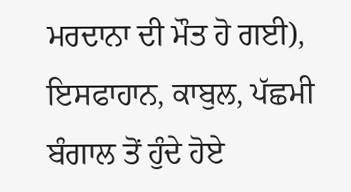ਮਰਦਾਨਾ ਦੀ ਮੌਤ ਹੋ ਗਈ), ਇਸਫਾਹਾਨ, ਕਾਬੁਲ, ਪੱਛਮੀ ਬੰਗਾਲ ਤੋਂ ਹੁੰਦੇ ਹੋਏ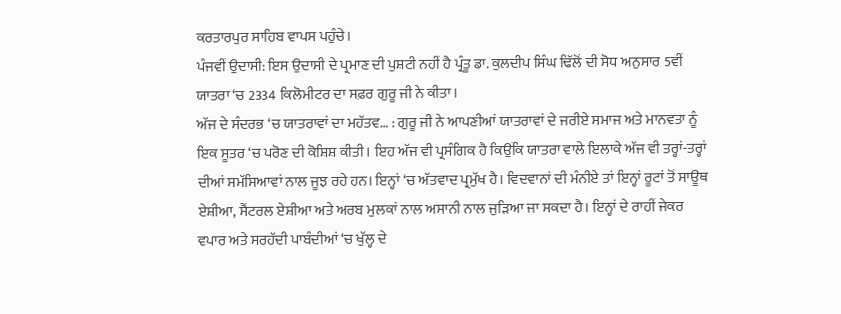ਕਰਤਾਰਪੁਰ ਸਾਹਿਬ ਵਾਪਸ ਪਹੁੰਚੇ।
ਪੰਜਵੀਂ ਉਦਾਸੀ: ਇਸ ਉਦਾਸੀ ਦੇ ਪ੍ਰਮਾਣ ਦੀ ਪੁਸ਼ਟੀ ਨਹੀਂ ਹੈ ਪ੍ਰੰਤੂ ਡਾ. ਕੁਲਦੀਪ ਸਿੰਘ ਢਿੱਲੋਂ ਦੀ ਸੋਧ ਅਨੁਸਾਰ 5ਵੀਂ ਯਾਤਰਾ ‘ਚ 2334 ਕਿਲੋਮੀਟਰ ਦਾ ਸਫ਼ਰ ਗੁਰੂ ਜੀ ਨੇ ਕੀਤਾ।
ਅੱਜ ਦੇ ਸੰਦਰਭ ‘ਚ ਯਾਤਰਾਵਾਂ ਦਾ ਮਹੱਤਵ… : ਗੁਰੂ ਜੀ ਨੇ ਆਪਣੀਆਂ ਯਾਤਰਾਵਾਂ ਦੇ ਜਰੀਏ ਸਮਾਜ ਅਤੇ ਮਾਨਵਤਾ ਨੂੰ ਇਕ ਸੂਤਰ ‘ਚ ਪਰੋਣ ਦੀ ਕੋਸ਼ਿਸ਼ ਕੀਤੀ। ਇਹ ਅੱਜ ਵੀ ਪ੍ਰਸੰਗਿਕ ਹੈ ਕਿਉਂਕਿ ਯਾਤਰਾ ਵਾਲੇ ਇਲਾਕੇ ਅੱਜ ਵੀ ਤਰ੍ਹਾਂ-ਤਰ੍ਹਾਂ ਦੀਆਂ ਸਮੱਸਿਆਵਾਂ ਨਾਲ ਜੂਝ ਰਹੇ ਹਨ। ਇਨ੍ਹਾਂ ‘ਚ ਅੱਤਵਾਦ ਪ੍ਰਮੁੱਖ ਹੈ। ਵਿਦਵਾਨਾਂ ਦੀ ਮੰਨੀਏ ਤਾਂ ਇਨ੍ਹਾਂ ਰੂਟਾਂ ਤੋਂ ਸਾਊਥ ਏਸ਼ੀਆ, ਸੈਂਟਰਲ ਏਸ਼ੀਆ ਅਤੇ ਅਰਬ ਮੁਲਕਾਂ ਨਾਲ ਅਸਾਨੀ ਨਾਲ ਜੁੜਿਆ ਜਾ ਸਕਦਾ ਹੈ। ਇਨ੍ਹਾਂ ਦੇ ਰਾਹੀਂ ਜੇਕਰ ਵਪਾਰ ਅਤੇ ਸਰਹੱਦੀ ਪਾਬੰਦੀਆਂ ‘ਚ ਖੁੱਲ੍ਹ ਦੇ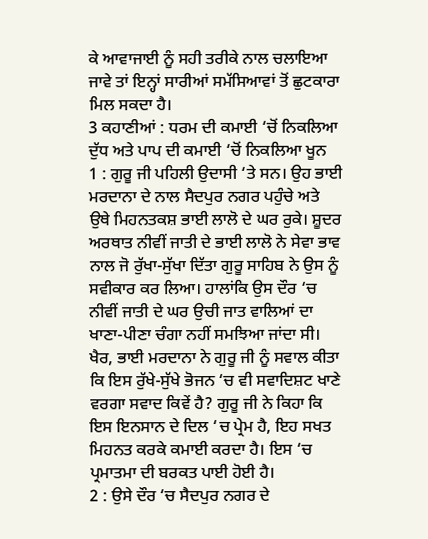ਕੇ ਆਵਾਜਾਈ ਨੂੰ ਸਹੀ ਤਰੀਕੇ ਨਾਲ ਚਲਾਇਆ ਜਾਵੇ ਤਾਂ ਇਨ੍ਹਾਂ ਸਾਰੀਆਂ ਸਮੱਸਿਆਵਾਂ ਤੋਂ ਛੁਟਕਾਰਾ ਮਿਲ ਸਕਦਾ ਹੈ।
3 ਕਹਾਣੀਆਂ : ਧਰਮ ਦੀ ਕਮਾਈ ‘ਚੋਂ ਨਿਕਲਿਆ ਦੁੱਧ ਅਤੇ ਪਾਪ ਦੀ ਕਮਾਈ ‘ਚੋਂ ਨਿਕਲਿਆ ਖੂਨ
1 : ਗੁਰੂ ਜੀ ਪਹਿਲੀ ਉਦਾਸੀ ‘ਤੇ ਸਨ। ਉਹ ਭਾਈ ਮਰਦਾਨਾ ਦੇ ਨਾਲ ਸੈਦਪੁਰ ਨਗਰ ਪਹੁੰਚੇ ਅਤੇ ਉਥੇ ਮਿਹਨਤਕਸ਼ ਭਾਈ ਲਾਲੋ ਦੇ ਘਰ ਰੁਕੇ। ਸ਼ੂਦਰ ਅਰਥਾਤ ਨੀਵੀਂ ਜਾਤੀ ਦੇ ਭਾਈ ਲਾਲੋ ਨੇ ਸੇਵਾ ਭਾਵ ਨਾਲ ਜੋ ਰੁੱਖਾ-ਸੁੱਖਾ ਦਿੱਤਾ ਗੁਰੂ ਸਾਹਿਬ ਨੇ ਉਸ ਨੂੰ ਸਵੀਕਾਰ ਕਰ ਲਿਆ। ਹਾਲਾਂਕਿ ਉਸ ਦੌਰ ‘ਚ ਨੀਵੀਂ ਜਾਤੀ ਦੇ ਘਰ ਉਚੀ ਜਾਤ ਵਾਲਿਆਂ ਦਾ ਖਾਣਾ-ਪੀਣਾ ਚੰਗਾ ਨਹੀਂ ਸਮਝਿਆ ਜਾਂਦਾ ਸੀ। ਖੈਰ, ਭਾਈ ਮਰਦਾਨਾ ਨੇ ਗੁਰੂ ਜੀ ਨੂੰ ਸਵਾਲ ਕੀਤਾ ਕਿ ਇਸ ਰੁੱਖੇ-ਸੁੱਖੇ ਭੋਜਨ ‘ਚ ਵੀ ਸਵਾਦਿਸ਼ਟ ਖਾਣੇ ਵਰਗਾ ਸਵਾਦ ਕਿਵੇਂ ਹੈ? ਗੁਰੂ ਜੀ ਨੇ ਕਿਹਾ ਕਿ ਇਸ ਇਨਸਾਨ ਦੇ ਦਿਲ ‘ਚ ਪ੍ਰੇਮ ਹੈ, ਇਹ ਸਖਤ ਮਿਹਨਤ ਕਰਕੇ ਕਮਾਈ ਕਰਦਾ ਹੈ। ਇਸ ‘ਚ ਪ੍ਰਮਾਤਮਾ ਦੀ ਬਰਕਤ ਪਾਈ ਹੋਈ ਹੈ।
2 : ਉਸੇ ਦੌਰ ‘ਚ ਸੈਦਪੁਰ ਨਗਰ ਦੇ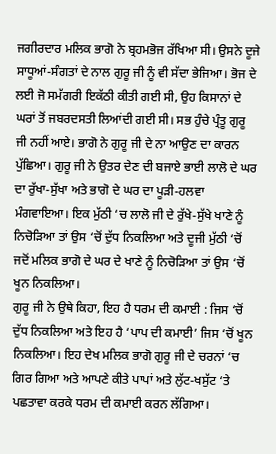ਜਗੀਰਦਾਰ ਮਲਿਕ ਭਾਗੋ ਨੇ ਬ੍ਰਹਮਭੋਜ ਰੱਖਿਆ ਸੀ। ਉਸਨੇ ਦੂਜੇ ਸਾਧੂਆਂ-ਸੰਗਤਾਂ ਦੇ ਨਾਲ ਗੁਰੂ ਜੀ ਨੂੰ ਵੀ ਸੱਦਾ ਭੇਜਿਆ। ਭੋਜ ਦੇ ਲਈ ਜੋ ਸਮੱਗਰੀ ਇਕੱਠੀ ਕੀਤੀ ਗਈ ਸੀ, ਉਹ ਕਿਸਾਨਾਂ ਦੇ ਘਰਾਂ ਤੋਂ ਜਬਰਦਸਤੀ ਲਿਆਂਦੀ ਗਈ ਸੀ। ਸਭ ਹੁੰਚੇ ਪ੍ਰੰਤੂ ਗੁਰੂ ਜੀ ਨਹੀਂ ਆਏ। ਭਾਗੋ ਨੇ ਗੁਰੂ ਜੀ ਦੇ ਨਾ ਆਉਣ ਦਾ ਕਾਰਨ ਪੁੱਛਿਆ। ਗੁਰੂ ਜੀ ਨੇ ਉਤਰ ਦੇਣ ਦੀ ਬਜਾਏ ਭਾਈ ਲਾਲੋ ਦੇ ਘਰ ਦਾ ਰੁੱਖਾ-ਸੁੱਖਾ ਅਤੇ ਭਾਗੋ ਦੇ ਘਰ ਦਾ ਪੂੜੀ-ਹਲਵਾ ਮੰਗਵਾਇਆ। ਇਕ ਮੁੱਠੀ ‘ਚ ਲਾਲੋ ਜੀ ਦੇ ਰੁੱਖੇ-ਸੁੱਖੇ ਖਾਣੇ ਨੂੰ ਨਿਚੋੜਿਆ ਤਾਂ ਉਸ ‘ਚੋਂ ਦੁੱਧ ਨਿਕਲਿਆ ਅਤੇ ਦੂਜੀ ਮੁੱਠੀ ‘ਚੋਂ ਜਦੋਂ ਮਲਿਕ ਭਾਗੋ ਦੇ ਘਰ ਦੇ ਖਾਣੇ ਨੂੰ ਨਿਚੋੜਿਆ ਤਾਂ ਉਸ ‘ਚੋਂ ਖੂਨ ਨਿਕਲਿਆ।
ਗੁਰੂ ਜੀ ਨੇ ਉਥੇ ਕਿਹਾ, ਇਹ ਹੈ ਧਰਮ ਦੀ ਕਮਾਈ : ਜਿਸ ‘ਚੋਂ ਦੁੱਧ ਨਿਕਲਿਆ ਅਤੇ ਇਹ ਹੈ ‘ਪਾਪ ਦੀ ਕਮਾਈ’ ਜਿਸ ‘ਚੋਂ ਖੂਨ ਨਿਕਲਿਆ। ਇਹ ਦੇਖ ਮਲਿਕ ਭਾਗੋ ਗੁਰੂ ਜੀ ਦੇ ਚਰਨਾਂ ‘ਚ ਗਿਰ ਗਿਆ ਅਤੇ ਆਪਣੇ ਕੀਤੇ ਪਾਪਾਂ ਅਤੇ ਲੁੱਟ-ਖਸੁੱਟ ‘ਤੇ ਪਛਤਾਵਾ ਕਰਕੇ ਧਰਮ ਦੀ ਕਮਾਈ ਕਰਨ ਲੱਗਿਆ।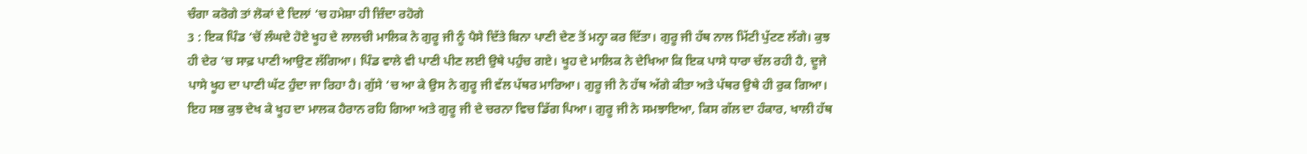ਚੰਗਾ ਕਰੋਗੇ ਤਾਂ ਲੋਕਾਂ ਦੇ ਦਿਲਾਂ ‘ਚ ਹਮੇਸ਼ਾ ਹੀ ਜ਼ਿੰਦਾ ਰਹੋਗੇ
3 : ਇਕ ਪਿੰਡ ‘ਚੋਂ ਲੰਘਦੇ ਹੋਏ ਖੂਹ ਦੇ ਲਾਲਚੀ ਮਾਲਿਕ ਨੇ ਗੁਰੂ ਜੀ ਨੂੰ ਪੈਸੇ ਦਿੱਤੇ ਬਿਨਾ ਪਾਣੀ ਦੇਣ ਤੋਂ ਮਨ੍ਹਾ ਕਰ ਦਿੱਤਾ। ਗੁਰੂ ਜੀ ਹੱਥ ਨਾਲ ਮਿੱਟੀ ਪੁੱਟਣ ਲੱਗੇ। ਕੁਝ ਹੀ ਦੇਰ ‘ਚ ਸਾਫ਼ ਪਾਣੀ ਆਉਣ ਲੱਗਿਆ। ਪਿੰਡ ਵਾਲੇ ਵੀ ਪਾਣੀ ਪੀਣ ਲਈ ਉਥੇ ਪਹੁੰਚ ਗਏ। ਖੂਹ ਦੇ ਮਾਲਿਕ ਨੇ ਦੇਖਿਆ ਕਿ ਇਕ ਪਾਸੇ ਧਾਰਾ ਚੱਲ ਰਹੀ ਹੈ, ਦੂਜੇ ਪਾਸੇ ਖੂਹ ਦਾ ਪਾਣੀ ਘੱਟ ਹੁੰਦਾ ਜਾ ਰਿਹਾ ਹੈ। ਗੁੱਸੇ ‘ਚ ਆ ਕੇ ਉਸ ਨੇ ਗੁਰੂ ਜੀ ਵੱਲ ਪੱਥਰ ਮਾਰਿਆ। ਗੁਰੂ ਜੀ ਨੇ ਹੱਥ ਅੱਗੇ ਕੀਤਾ ਅਤੇ ਪੱਥਰ ਉਥੇ ਹੀ ਰੁਕ ਗਿਆ। ਇਹ ਸਭ ਕੁਝ ਦੇਖ ਕੇ ਖੂਹ ਦਾ ਮਾਲਕ ਹੈਰਾਨ ਰਹਿ ਗਿਆ ਅਤੇ ਗੁਰੂ ਜੀ ਦੇ ਚਰਨਾ ਵਿਚ ਡਿੱਗ ਪਿਆ। ਗੁਰੂ ਜੀ ਨੇ ਸਮਝਾਇਆ, ਕਿਸ ਗੱਲ ਦਾ ਹੰਕਾਰ, ਖਾਲੀ ਹੱਥ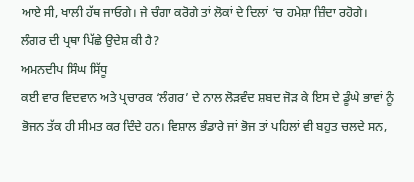ਆਏ ਸੀ, ਖਾਲੀ ਹੱਥ ਜਾਓਗੇ। ਜੇ ਚੰਗਾ ਕਰੋਗੇ ਤਾਂ ਲੋਕਾਂ ਦੇ ਦਿਲਾਂ ‘ਚ ਹਮੇਸ਼ਾ ਜ਼ਿੰਦਾ ਰਹੋਗੇ।
ਲੰਗਰ ਦੀ ਪ੍ਰਥਾ ਪਿੱਛੇ ਉਦੇਸ਼ ਕੀ ਹੈ?
ਅਮਨਦੀਪ ਸਿੰਘ ਸਿੱਧੂ
ਕਈ ਵਾਰ ਵਿਦਵਾਨ ਅਤੇ ਪ੍ਰਚਾਰਕ ‘ਲੰਗਰ’ ਦੇ ਨਾਲ ਲੋੜਵੰਦ ਸ਼ਬਦ ਜੋੜ ਕੇ ਇਸ ਦੇ ਡੂੰਘੇ ਭਾਵਾਂ ਨੂੰ ਭੋਜਨ ਤੱਕ ਹੀ ਸੀਮਤ ਕਰ ਦਿੰਦੇ ਹਨ। ਵਿਸ਼ਾਲ ਭੰਡਾਰੇ ਜਾਂ ਭੋਜ ਤਾਂ ਪਹਿਲਾਂ ਵੀ ਬਹੁਤ ਚਲਦੇ ਸਨ,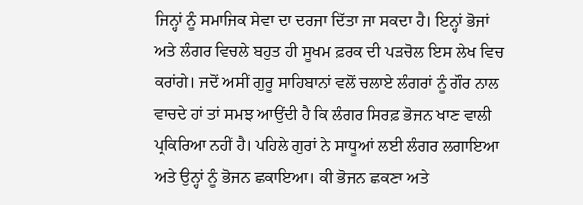ਜਿਨ੍ਹਾਂ ਨੂੰ ਸਮਾਜਿਕ ਸੇਵਾ ਦਾ ਦਰਜਾ ਦਿੱਤਾ ਜਾ ਸਕਦਾ ਹੈ। ਇਨ੍ਹਾਂ ਭੋਜਾਂ ਅਤੇ ਲੰਗਰ ਵਿਚਲੇ ਬਹੁਤ ਹੀ ਸੂਖਮ ਫ਼ਰਕ ਦੀ ਪੜਚੋਲ ਇਸ ਲੇਖ ਵਿਚ ਕਰਾਂਗੇ। ਜਦੋਂ ਅਸੀਂ ਗੁਰੂ ਸਾਹਿਬਾਨਾਂ ਵਲੋਂ ਚਲਾਏ ਲੰਗਰਾਂ ਨੂੰ ਗੌਰ ਨਾਲ ਵਾਚਦੇ ਹਾਂ ਤਾਂ ਸਮਝ ਆਉਂਦੀ ਹੈ ਕਿ ਲੰਗਰ ਸਿਰਫ਼ ਭੋਜਨ ਖਾਣ ਵਾਲੀ ਪ੍ਰਕਿਰਿਆ ਨਹੀਂ ਹੈ। ਪਹਿਲੇ ਗੁਰਾਂ ਨੇ ਸਾਧੂਆਂ ਲਈ ਲੰਗਰ ਲਗਾਇਆ ਅਤੇ ਉਨ੍ਹਾਂ ਨੂੰ ਭੋਜਨ ਛਕਾਇਆ। ਕੀ ਭੋਜਨ ਛਕਣਾ ਅਤੇ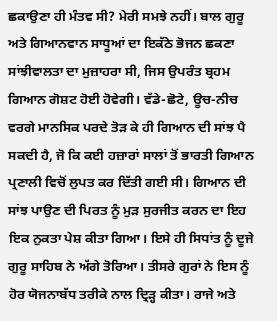ਛਕਾਉਣਾ ਹੀ ਮੰਤਵ ਸੀ? ਮੇਰੀ ਸਮਝੇ ਨਹੀਂ। ਬਾਲ ਗੁਰੂ ਅਤੇ ਗਿਆਨਵਾਨ ਸਾਧੂਆਂ ਦਾ ਇਕੱਠੇ ਭੋਜਨ ਛਕਣਾ ਸਾਂਝੀਵਾਲਤਾ ਦਾ ਮੁਜ਼ਾਹਰਾ ਸੀ, ਜਿਸ ਉਪਰੰਤ ਬ੍ਰਹਮ ਗਿਆਨ ਗੋਸ਼ਟ ਹੋਈ ਹੋਵੇਗੀ। ਵੱਡੇ-ਛੋਟੇ, ਊਚ-ਨੀਚ ਵਰਗੇ ਮਾਨਸਿਕ ਪਰਦੇ ਤੋੜ ਕੇ ਹੀ ਗਿਆਨ ਦੀ ਸਾਂਝ ਪੈ ਸਕਦੀ ਹੈ, ਜੋ ਕਿ ਕਈ ਹਜ਼ਾਰਾਂ ਸਾਲਾਂ ਤੋਂ ਭਾਰਤੀ ਗਿਆਨ ਪ੍ਰਣਾਲੀ ਵਿਚੋਂ ਲੁਪਤ ਕਰ ਦਿੱਤੀ ਗਈ ਸੀ। ਗਿਆਨ ਦੀ ਸਾਂਝ ਪਾਉਣ ਦੀ ਪਿਰਤ ਨੂੰ ਮੁੜ ਸੁਰਜੀਤ ਕਰਨ ਦਾ ਇਹ ਇਕ ਨੁਕਤਾ ਪੇਸ਼ ਕੀਤਾ ਗਿਆ। ਇਸੇ ਹੀ ਸਿਧਾਂਤ ਨੂੰ ਦੂਜੇ ਗੁਰੂ ਸਾਹਿਬ ਨੇ ਅੱਗੇ ਤੋਰਿਆ। ਤੀਸਰੇ ਗੁਰਾਂ ਨੇ ਇਸ ਨੂੰ ਹੋਰ ਯੋਜਨਾਬੱਧ ਤਰੀਕੇ ਨਾਲ ਦ੍ਰਿੜ੍ਹ ਕੀਤਾ। ਰਾਜੇ ਅਤੇ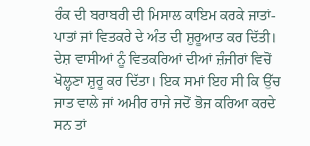ਰੰਕ ਦੀ ਬਰਾਬਰੀ ਦੀ ਮਿਸਾਲ ਕਾਇਮ ਕਰਕੇ ਜਾਤਾਂ-ਪਾਤਾਂ ਜਾਂ ਵਿਤਕਰੇ ਦੇ ਅੰਤ ਦੀ ਸ਼ੁਰੂਆਤ ਕਰ ਦਿੱਤੀ। ਦੇਸ਼ ਵਾਸੀਆਂ ਨੂੰ ਵਿਤਕਰਿਆਂ ਦੀਆਂ ਜ਼ੰਜੀਰਾਂ ਵਿਚੋਂ ਖੋਲ੍ਹਣਾ ਸ਼ੁਰੂ ਕਰ ਦਿੱਤਾ। ਇਕ ਸਮਾਂ ਇਹ ਸੀ ਕਿ ਉੱਚ ਜਾਤ ਵਾਲੇ ਜਾਂ ਅਮੀਰ ਰਾਜੇ ਜਦੋਂ ਭੋਜ ਕਰਿਆ ਕਰਦੇ ਸਨ ਤਾਂ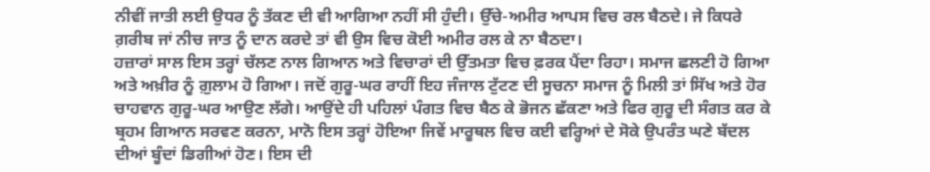ਨੀਵੀਂ ਜਾਤੀ ਲਈ ਉਧਰ ਨੂੰ ਤੱਕਣ ਦੀ ਵੀ ਆਗਿਆ ਨਹੀਂ ਸੀ ਹੁੰਦੀ। ਉੱਚੇ-ਅਮੀਰ ਆਪਸ ਵਿਚ ਰਲ ਬੈਠਦੇ। ਜੇ ਕਿਧਰੇ ਗ਼ਰੀਬ ਜਾਂ ਨੀਚ ਜਾਤ ਨੂੰ ਦਾਨ ਕਰਦੇ ਤਾਂ ਵੀ ਉਸ ਵਿਚ ਕੋਈ ਅਮੀਰ ਰਲ ਕੇ ਨਾ ਬੈਠਦਾ।
ਹਜ਼ਾਰਾਂ ਸਾਲ ਇਸ ਤਰ੍ਹਾਂ ਚੱਲਣ ਨਾਲ ਗਿਆਨ ਅਤੇ ਵਿਚਾਰਾਂ ਦੀ ਉੱਤਮਤਾ ਵਿਚ ਫ਼ਰਕ ਪੈਂਦਾ ਰਿਹਾ। ਸਮਾਜ ਛਲਣੀ ਹੋ ਗਿਆ ਅਤੇ ਅਖ਼ੀਰ ਨੂੰ ਗ਼ੁਲਾਮ ਹੋ ਗਿਆ। ਜਦੋਂ ਗੁਰੂ-ਘਰ ਰਾਹੀਂ ਇਹ ਜੰਜਾਲ ਟੁੱਟਣ ਦੀ ਸੂਚਨਾ ਸਮਾਜ ਨੂੰ ਮਿਲੀ ਤਾਂ ਸਿੱਖ ਅਤੇ ਹੋਰ ਚਾਹਵਾਨ ਗੁਰੂ-ਘਰ ਆਉਣ ਲੱਗੇ। ਆਉਂਦੇ ਹੀ ਪਹਿਲਾਂ ਪੰਗਤ ਵਿਚ ਬੈਠ ਕੇ ਭੋਜਨ ਛੱਕਣਾ ਅਤੇ ਫਿਰ ਗੁਰੂ ਦੀ ਸੰਗਤ ਕਰ ਕੇ ਬ੍ਰਹਮ ਗਿਆਨ ਸਰਵਣ ਕਰਨਾ, ਮਾਨੋ ਇਸ ਤਰ੍ਹਾਂ ਹੋਇਆ ਜਿਵੇਂ ਮਾਰੂਥਲ ਵਿਚ ਕਈ ਵਰ੍ਹਿਆਂ ਦੇ ਸੋਕੇ ਉਪਰੰਤ ਘਣੇ ਬੱਦਲ ਦੀਆਂ ਬੂੰਦਾਂ ਡਿਗੀਆਂ ਹੋਣ। ਇਸ ਦੀ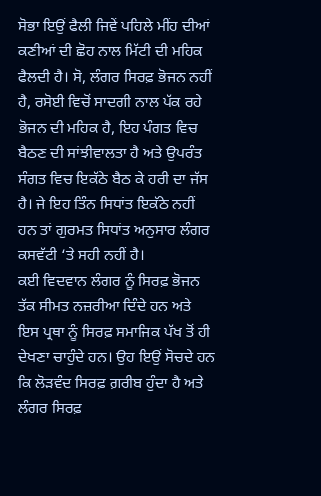ਸੋਭਾ ਇਉਂ ਫੈਲੀ ਜਿਵੇਂ ਪਹਿਲੇ ਮੀਂਹ ਦੀਆਂ ਕਣੀਆਂ ਦੀ ਛੋਹ ਨਾਲ ਮਿੱਟੀ ਦੀ ਮਹਿਕ ਫੈਲਦੀ ਹੈ। ਸੋ, ਲੰਗਰ ਸਿਰਫ਼ ਭੋਜਨ ਨਹੀਂ ਹੈ, ਰਸੋਈ ਵਿਚੋਂ ਸਾਦਗੀ ਨਾਲ ਪੱਕ ਰਹੇ ਭੋਜਨ ਦੀ ਮਹਿਕ ਹੈ, ਇਹ ਪੰਗਤ ਵਿਚ ਬੈਠਣ ਦੀ ਸਾਂਝੀਵਾਲਤਾ ਹੈ ਅਤੇ ਉਪਰੰਤ ਸੰਗਤ ਵਿਚ ਇਕੱਠੇ ਬੈਠ ਕੇ ਹਰੀ ਦਾ ਜੱਸ ਹੈ। ਜੇ ਇਹ ਤਿੰਨ ਸਿਧਾਂਤ ਇਕੱਠੇ ਨਹੀਂ ਹਨ ਤਾਂ ਗੁਰਮਤ ਸਿਧਾਂਤ ਅਨੁਸਾਰ ਲੰਗਰ ਕਸਵੱਟੀ ‘ਤੇ ਸਹੀ ਨਹੀਂ ਹੈ।
ਕਈ ਵਿਦਵਾਨ ਲੰਗਰ ਨੂੰ ਸਿਰਫ਼ ਭੋਜਨ ਤੱਕ ਸੀਮਤ ਨਜ਼ਰੀਆ ਦਿੰਦੇ ਹਨ ਅਤੇ ਇਸ ਪ੍ਰਥਾ ਨੂੰ ਸਿਰਫ਼ ਸਮਾਜਿਕ ਪੱਖ ਤੋਂ ਹੀ ਦੇਖਣਾ ਚਾਹੁੰਦੇ ਹਨ। ਉਹ ਇਉਂ ਸੋਚਦੇ ਹਨ ਕਿ ਲੋੜਵੰਦ ਸਿਰਫ਼ ਗ਼ਰੀਬ ਹੁੰਦਾ ਹੈ ਅਤੇ ਲੰਗਰ ਸਿਰਫ਼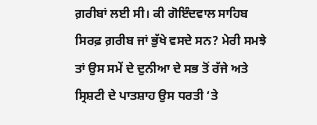ਗ਼ਰੀਬਾਂ ਲਈ ਸੀ। ਕੀ ਗੋਇੰਦਵਾਲ ਸਾਹਿਬ ਸਿਰਫ਼ ਗ਼ਰੀਬ ਜਾਂ ਭੁੱਖੇ ਵਸਦੇ ਸਨ? ਮੇਰੀ ਸਮਝੇ ਤਾਂ ਉਸ ਸਮੇਂ ਦੇ ਦੁਨੀਆ ਦੇ ਸਭ ਤੋਂ ਰੱਜੇ ਅਤੇ ਸ੍ਰਿਸ਼ਟੀ ਦੇ ਪਾਤਸ਼ਾਹ ਉਸ ਧਰਤੀ ‘ਤੇ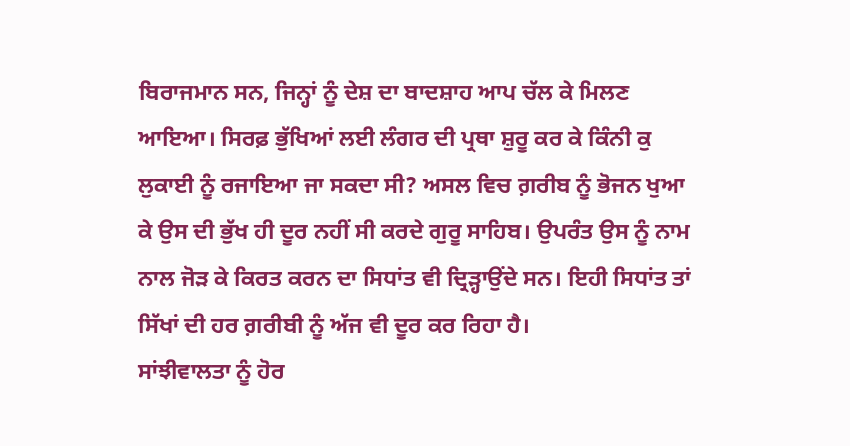ਬਿਰਾਜਮਾਨ ਸਨ, ਜਿਨ੍ਹਾਂ ਨੂੰ ਦੇਸ਼ ਦਾ ਬਾਦਸ਼ਾਹ ਆਪ ਚੱਲ ਕੇ ਮਿਲਣ ਆਇਆ। ਸਿਰਫ਼ ਭੁੱਖਿਆਂ ਲਈ ਲੰਗਰ ਦੀ ਪ੍ਰਥਾ ਸ਼ੁਰੂ ਕਰ ਕੇ ਕਿੰਨੀ ਕੁ ਲੁਕਾਈ ਨੂੰ ਰਜਾਇਆ ਜਾ ਸਕਦਾ ਸੀ? ਅਸਲ ਵਿਚ ਗ਼ਰੀਬ ਨੂੰ ਭੋਜਨ ਖੁਆ ਕੇ ਉਸ ਦੀ ਭੁੱਖ ਹੀ ਦੂਰ ਨਹੀਂ ਸੀ ਕਰਦੇ ਗੁਰੂ ਸਾਹਿਬ। ਉਪਰੰਤ ਉਸ ਨੂੰ ਨਾਮ ਨਾਲ ਜੋੜ ਕੇ ਕਿਰਤ ਕਰਨ ਦਾ ਸਿਧਾਂਤ ਵੀ ਦ੍ਰਿੜ੍ਹਾਉਂਦੇ ਸਨ। ਇਹੀ ਸਿਧਾਂਤ ਤਾਂ ਸਿੱਖਾਂ ਦੀ ਹਰ ਗ਼ਰੀਬੀ ਨੂੰ ਅੱਜ ਵੀ ਦੂਰ ਕਰ ਰਿਹਾ ਹੈ।
ਸਾਂਝੀਵਾਲਤਾ ਨੂੰ ਹੋਰ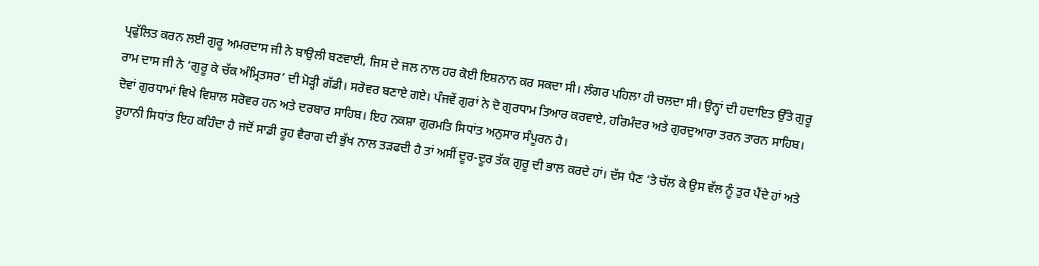ਪ੍ਰਫੁੱਲਿਤ ਕਰਨ ਲਈ ਗੁਰੂ ਅਮਰਦਾਸ ਜੀ ਨੇ ਬਾਉਲੀ ਬਣਵਾਈ, ਜਿਸ ਦੇ ਜਲ ਨਾਲ ਹਰ ਕੋਈ ਇਸ਼ਨਾਨ ਕਰ ਸਕਦਾ ਸੀ। ਲੰਗਰ ਪਹਿਲਾ ਹੀ ਚਲਦਾ ਸੀ। ਉਨ੍ਹਾਂ ਦੀ ਹਦਾਇਤ ਉੱਤੇ ਗੁਰੂ ਰਾਮ ਦਾਸ ਜੀ ਨੇ ‘ਗੁਰੂ ਕੇ ਚੱਕ ਅੰਮ੍ਰਿਤਸਰ’ ਦੀ ਮੋੜ੍ਹੀ ਗੱਡੀ। ਸਰੋਵਰ ਬਣਾਏ ਗਏ। ਪੰਜਵੇਂ ਗੁਰਾਂ ਨੇ ਦੋ ਗੁਰਧਾਮ ਤਿਆਰ ਕਰਵਾਏ, ਹਰਿਮੰਦਰ ਅਤੇ ਗੁਰਦੁਆਰਾ ਤਰਨ ਤਾਰਨ ਸਾਹਿਬ। ਦੋਵਾਂ ਗੁਰਧਾਮਾਂ ਵਿਖੇ ਵਿਸ਼ਾਲ ਸਰੋਵਰ ਹਨ ਅਤੇ ਦਰਬਾਰ ਸਾਹਿਬ। ਇਹ ਨਕਸ਼ਾ ਗੁਰਮਤਿ ਸਿਧਾਂਤ ਅਨੁਸਾਰ ਸੰਪੂਰਨ ਹੈ।
ਰੂਹਾਨੀ ਸਿਧਾਂਤ ਇਹ ਕਹਿੰਦਾ ਹੈ ਜਦੋਂ ਸਾਡੀ ਰੂਹ ਵੈਰਾਗ ਦੀ ਭੁੱਖ ਨਾਲ ਤੜਫਦੀ ਹੈ ਤਾਂ ਅਸੀਂ ਦੂਰ-ਦੂਰ ਤੱਕ ਗੁਰੂ ਦੀ ਭਾਲ ਕਰਦੇ ਹਾਂ। ਦੱਸ ਪੈਣ ‘ਤੇ ਚੱਲ ਕੇ ਉਸ ਵੱਲ ਨੂੰ ਤੁਰ ਪੈਂਦੇ ਹਾਂ ਅਤੇ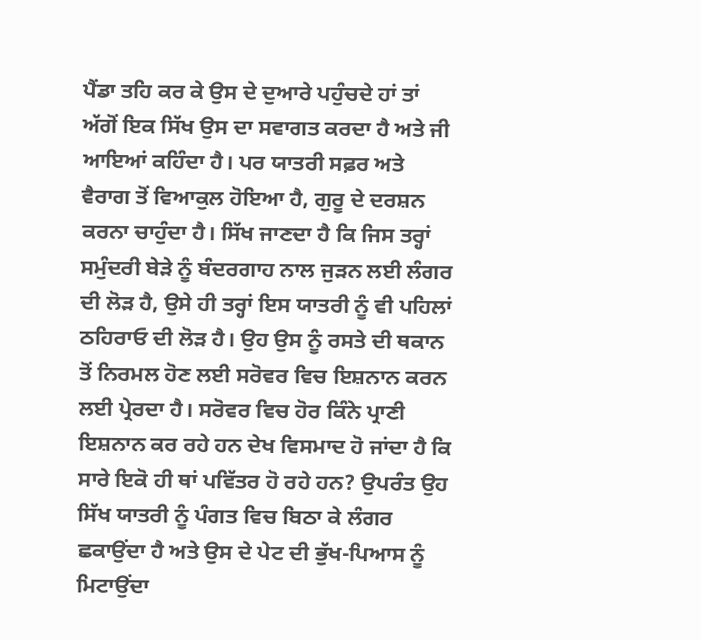ਪੈਂਡਾ ਤਹਿ ਕਰ ਕੇ ਉਸ ਦੇ ਦੁਆਰੇ ਪਹੁੰਚਦੇ ਹਾਂ ਤਾਂ ਅੱਗੋਂ ਇਕ ਸਿੱਖ ਉਸ ਦਾ ਸਵਾਗਤ ਕਰਦਾ ਹੈ ਅਤੇ ਜੀ ਆਇਆਂ ਕਹਿੰਦਾ ਹੈ। ਪਰ ਯਾਤਰੀ ਸਫ਼ਰ ਅਤੇ ਵੈਰਾਗ ਤੋਂ ਵਿਆਕੁਲ ਹੋਇਆ ਹੈ, ਗੁਰੂ ਦੇ ਦਰਸ਼ਨ ਕਰਨਾ ਚਾਹੁੰਦਾ ਹੈ। ਸਿੱਖ ਜਾਣਦਾ ਹੈ ਕਿ ਜਿਸ ਤਰ੍ਹਾਂ ਸਮੁੰਦਰੀ ਬੇੜੇ ਨੂੰ ਬੰਦਰਗਾਹ ਨਾਲ ਜੁੜਨ ਲਈ ਲੰਗਰ ਦੀ ਲੋੜ ਹੈ, ਉਸੇ ਹੀ ਤਰ੍ਹਾਂ ਇਸ ਯਾਤਰੀ ਨੂੰ ਵੀ ਪਹਿਲਾਂ ਠਹਿਰਾਓ ਦੀ ਲੋੜ ਹੈ। ਉਹ ਉਸ ਨੂੰ ਰਸਤੇ ਦੀ ਥਕਾਨ ਤੋਂ ਨਿਰਮਲ ਹੋਣ ਲਈ ਸਰੋਵਰ ਵਿਚ ਇਸ਼ਨਾਨ ਕਰਨ ਲਈ ਪ੍ਰੇਰਦਾ ਹੈ। ਸਰੋਵਰ ਵਿਚ ਹੋਰ ਕਿੰਨੇ ਪ੍ਰਾਣੀ ਇਸ਼ਨਾਨ ਕਰ ਰਹੇ ਹਨ ਦੇਖ ਵਿਸਮਾਦ ਹੋ ਜਾਂਦਾ ਹੈ ਕਿ ਸਾਰੇ ਇਕੋ ਹੀ ਥਾਂ ਪਵਿੱਤਰ ਹੋ ਰਹੇ ਹਨ? ਉਪਰੰਤ ਉਹ ਸਿੱਖ ਯਾਤਰੀ ਨੂੰ ਪੰਗਤ ਵਿਚ ਬਿਠਾ ਕੇ ਲੰਗਰ ਛਕਾਉਂਦਾ ਹੈ ਅਤੇ ਉਸ ਦੇ ਪੇਟ ਦੀ ਭੁੱਖ-ਪਿਆਸ ਨੂੰ ਮਿਟਾਉਂਦਾ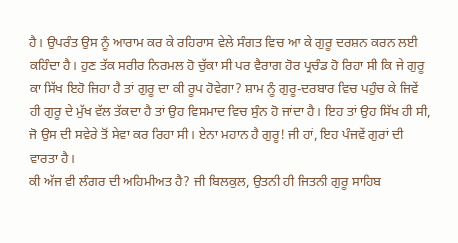ਹੈ। ਉਪਰੰਤ ਉਸ ਨੂੰ ਆਰਾਮ ਕਰ ਕੇ ਰਹਿਰਾਸ ਵੇਲੇ ਸੰਗਤ ਵਿਚ ਆ ਕੇ ਗੁਰੂ ਦਰਸ਼ਨ ਕਰਨ ਲਈ ਕਹਿੰਦਾ ਹੈ। ਹੁਣ ਤੱਕ ਸਰੀਰ ਨਿਰਮਲ ਹੋ ਚੁੱਕਾ ਸੀ ਪਰ ਵੈਰਾਗ ਹੋਰ ਪ੍ਰਚੰਡ ਹੋ ਰਿਹਾ ਸੀ ਕਿ ਜੇ ਗੁਰੂ ਕਾ ਸਿੱਖ ਇਹੋ ਜਿਹਾ ਹੈ ਤਾਂ ਗੁਰੂ ਦਾ ਕੀ ਰੂਪ ਹੋਵੇਗਾ? ਸ਼ਾਮ ਨੂੰ ਗੁਰੂ-ਦਰਬਾਰ ਵਿਚ ਪਹੁੰਚ ਕੇ ਜਿਵੇਂ ਹੀ ਗੁਰੂ ਦੇ ਮੁੱਖ ਵੱਲ ਤੱਕਦਾ ਹੈ ਤਾਂ ਉਹ ਵਿਸਮਾਦ ਵਿਚ ਸੁੰਨ ਹੋ ਜਾਂਦਾ ਹੈ। ਇਹ ਤਾਂ ਉਹ ਸਿੱਖ ਹੀ ਸੀ, ਜੋ ਉਸ ਦੀ ਸਵੇਰੇ ਤੋਂ ਸੇਵਾ ਕਰ ਰਿਹਾ ਸੀ। ਏਨਾ ਮਹਾਨ ਹੈ ਗੁਰੂ! ਜੀ ਹਾਂ, ਇਹ ਪੰਜਵੇਂ ਗੁਰਾਂ ਦੀ ਵਾਰਤਾ ਹੈ।
ਕੀ ਅੱਜ ਵੀ ਲੰਗਰ ਦੀ ਅਹਿਮੀਅਤ ਹੈ? ਜੀ ਬਿਲਕੁਲ, ਉਤਨੀ ਹੀ ਜਿਤਨੀ ਗੁਰੂ ਸਾਹਿਬ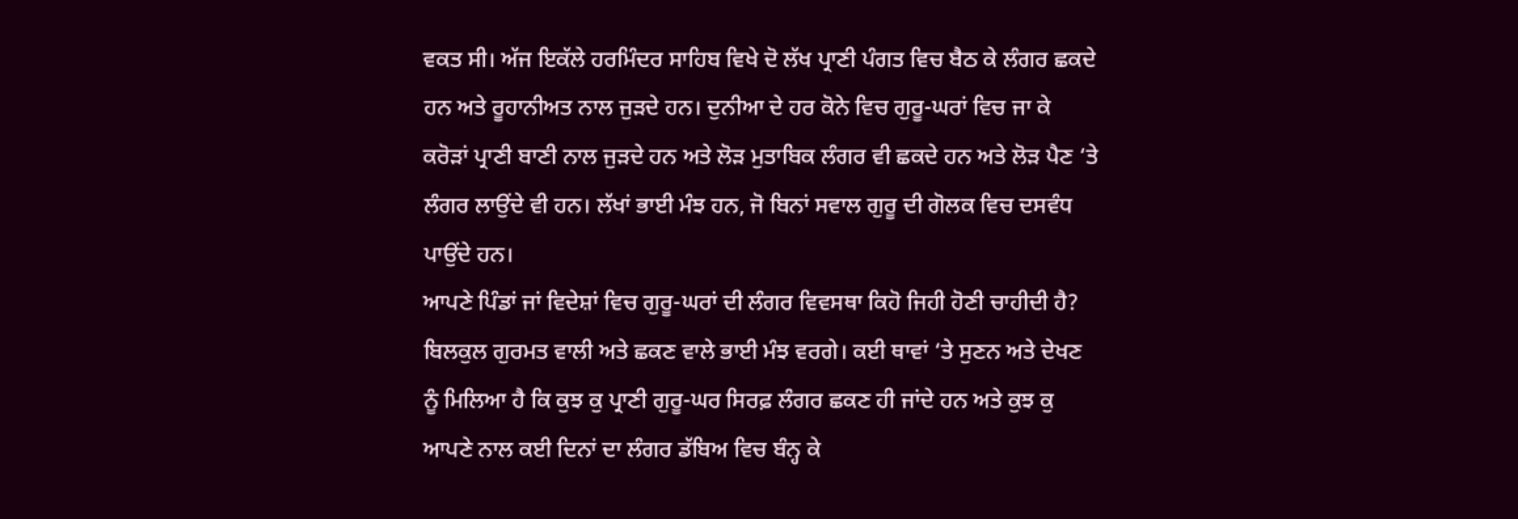ਵਕਤ ਸੀ। ਅੱਜ ਇਕੱਲੇ ਹਰਮਿੰਦਰ ਸਾਹਿਬ ਵਿਖੇ ਦੋ ਲੱਖ ਪ੍ਰਾਣੀ ਪੰਗਤ ਵਿਚ ਬੈਠ ਕੇ ਲੰਗਰ ਛਕਦੇ ਹਨ ਅਤੇ ਰੂਹਾਨੀਅਤ ਨਾਲ ਜੁੜਦੇ ਹਨ। ਦੁਨੀਆ ਦੇ ਹਰ ਕੋਨੇ ਵਿਚ ਗੁਰੂ-ਘਰਾਂ ਵਿਚ ਜਾ ਕੇ ਕਰੋੜਾਂ ਪ੍ਰਾਣੀ ਬਾਣੀ ਨਾਲ ਜੁੜਦੇ ਹਨ ਅਤੇ ਲੋੜ ਮੁਤਾਬਿਕ ਲੰਗਰ ਵੀ ਛਕਦੇ ਹਨ ਅਤੇ ਲੋੜ ਪੈਣ ‘ਤੇ ਲੰਗਰ ਲਾਉਂਦੇ ਵੀ ਹਨ। ਲੱਖਾਂ ਭਾਈ ਮੰਝ ਹਨ, ਜੋ ਬਿਨਾਂ ਸਵਾਲ ਗੁਰੂ ਦੀ ਗੋਲਕ ਵਿਚ ਦਸਵੰਧ ਪਾਉਂਦੇ ਹਨ।
ਆਪਣੇ ਪਿੰਡਾਂ ਜਾਂ ਵਿਦੇਸ਼ਾਂ ਵਿਚ ਗੁਰੂ-ਘਰਾਂ ਦੀ ਲੰਗਰ ਵਿਵਸਥਾ ਕਿਹੋ ਜਿਹੀ ਹੋਣੀ ਚਾਹੀਦੀ ਹੈ? ਬਿਲਕੁਲ ਗੁਰਮਤ ਵਾਲੀ ਅਤੇ ਛਕਣ ਵਾਲੇ ਭਾਈ ਮੰਝ ਵਰਗੇ। ਕਈ ਥਾਵਾਂ ‘ਤੇ ਸੁਣਨ ਅਤੇ ਦੇਖਣ ਨੂੰ ਮਿਲਿਆ ਹੈ ਕਿ ਕੁਝ ਕੁ ਪ੍ਰਾਣੀ ਗੁਰੂ-ਘਰ ਸਿਰਫ਼ ਲੰਗਰ ਛਕਣ ਹੀ ਜਾਂਦੇ ਹਨ ਅਤੇ ਕੁਝ ਕੁ ਆਪਣੇ ਨਾਲ ਕਈ ਦਿਨਾਂ ਦਾ ਲੰਗਰ ਡੱਬਿਅ ਵਿਚ ਬੰਨ੍ਹ ਕੇ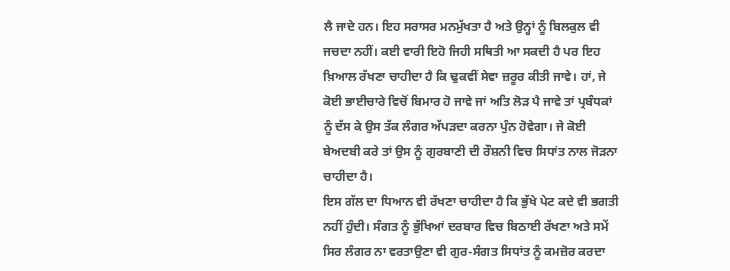ਲੈ ਜਾਦੇ ਹਨ। ਇਹ ਸਰਾਸਰ ਮਨਮੁੱਖਤਾ ਹੈ ਅਤੇ ਉਨ੍ਹਾਂ ਨੂੰ ਬਿਲਕੁਲ ਵੀ ਜਚਦਾ ਨਹੀਂ। ਕਈ ਵਾਰੀ ਇਹੋ ਜਿਹੀ ਸਥਿਤੀ ਆ ਸਕਦੀ ਹੈ ਪਰ ਇਹ ਖ਼ਿਆਲ ਰੱਖਣਾ ਚਾਹੀਦਾ ਹੈ ਕਿ ਢੁਕਵੀਂ ਸੇਵਾ ਜ਼ਰੂਰ ਕੀਤੀ ਜਾਵੇ। ਹਾਂ, ਜੇ ਕੋਈ ਭਾਈਚਾਰੇ ਵਿਚੋਂ ਬਿਮਾਰ ਹੋ ਜਾਵੇ ਜਾਂ ਅਤਿ ਲੋੜ ਪੈ ਜਾਵੇ ਤਾਂ ਪ੍ਰਬੰਧਕਾਂ ਨੂੰ ਦੱਸ ਕੇ ਉਸ ਤੱਕ ਲੰਗਰ ਅੱਪੜਦਾ ਕਰਨਾ ਪੁੰਨ ਹੋਵੇਗਾ। ਜੇ ਕੋਈ ਬੇਅਦਬੀ ਕਰੇ ਤਾਂ ਉਸ ਨੂੰ ਗੁਰਬਾਣੀ ਦੀ ਰੌਸ਼ਨੀ ਵਿਚ ਸਿਧਾਂਤ ਨਾਲ ਜੋੜਨਾ ਚਾਹੀਦਾ ਹੈ।
ਇਸ ਗੱਲ ਦਾ ਧਿਆਨ ਵੀ ਰੱਖਣਾ ਚਾਹੀਦਾ ਹੈ ਕਿ ਭੁੱਖੇ ਪੇਟ ਕਦੇ ਵੀ ਭਗਤੀ ਨਹੀਂ ਹੁੰਦੀ। ਸੰਗਤ ਨੂੰ ਭੁੱਖਿਆਂ ਦਰਬਾਰ ਵਿਚ ਬਿਠਾਈ ਰੱਖਣਾ ਅਤੇ ਸਮੇਂ ਸਿਰ ਲੰਗਰ ਨਾ ਵਰਤਾਉਣਾ ਵੀ ਗੁਰ-ਸੰਗਤ ਸਿਧਾਂਤ ਨੂੰ ਕਮਜ਼ੋਰ ਕਰਦਾ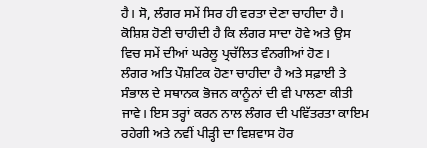ਹੈ। ਸੋ, ਲੰਗਰ ਸਮੇਂ ਸਿਰ ਹੀ ਵਰਤਾ ਦੇਣਾ ਚਾਹੀਦਾ ਹੈ। ਕੋਸ਼ਿਸ਼ ਹੋਣੀ ਚਾਹੀਦੀ ਹੈ ਕਿ ਲੰਗਰ ਸਾਦਾ ਹੋਵੇ ਅਤੇ ਉਸ ਵਿਚ ਸਮੇਂ ਦੀਆਂ ਘਰੇਲੂ ਪ੍ਰਚੱਲਿਤ ਵੰਨਗੀਆਂ ਹੋਣ।
ਲੰਗਰ ਅਤਿ ਪੌਸ਼ਟਿਕ ਹੋਣਾ ਚਾਹੀਦਾ ਹੈ ਅਤੇ ਸਫ਼ਾਈ ਤੇ ਸੰਭਾਲ ਦੇ ਸਥਾਨਕ ਭੋਜਨ ਕਾਨੂੰਨਾਂ ਦੀ ਵੀ ਪਾਲਣਾ ਕੀਤੀ ਜਾਵੇ। ਇਸ ਤਰ੍ਹਾਂ ਕਰਨ ਨਾਲ ਲੰਗਰ ਦੀ ਪਵਿੱਤਰਤਾ ਕਾਇਮ ਰਹੇਗੀ ਅਤੇ ਨਵੀਂ ਪੀੜ੍ਹੀ ਦਾ ਵਿਸ਼ਵਾਸ ਹੋਰ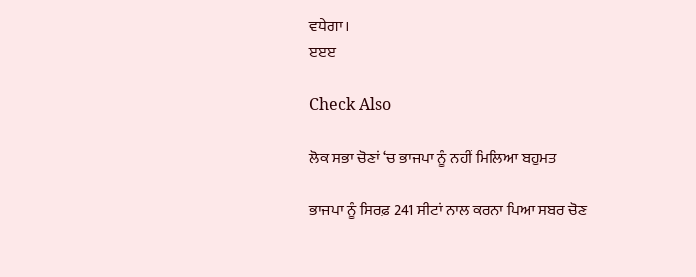ਵਧੇਗਾ।
ੲੲੲ

Check Also

ਲੋਕ ਸਭਾ ਚੋਣਾਂ ‘ਚ ਭਾਜਪਾ ਨੂੰ ਨਹੀਂ ਮਿਲਿਆ ਬਹੁਮਤ

ਭਾਜਪਾ ਨੂੰ ਸਿਰਫ਼ 241 ਸੀਟਾਂ ਨਾਲ ਕਰਨਾ ਪਿਆ ਸਬਰ ਚੋਣ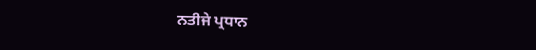ਨਤੀਜੇ ਪ੍ਰਧਾਨ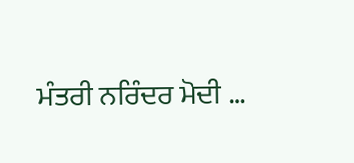ਮੰਤਰੀ ਨਰਿੰਦਰ ਮੋਦੀ …